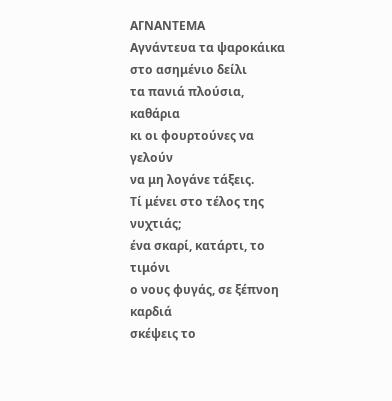ΑΓΝΑΝΤΕΜΑ
Αγνάντευα τα ψαροκάικα
στο ασημένιο δείλι
τα πανιά πλούσια, καθάρια
κι οι φουρτούνες να γελούν
να μη λογάνε τάξεις.
Τί μένει στο τέλος της νυχτιάς;
ένα σκαρί, κατάρτι, το τιμόνι
ο νους φυγάς, σε ξέπνοη καρδιά
σκέψεις το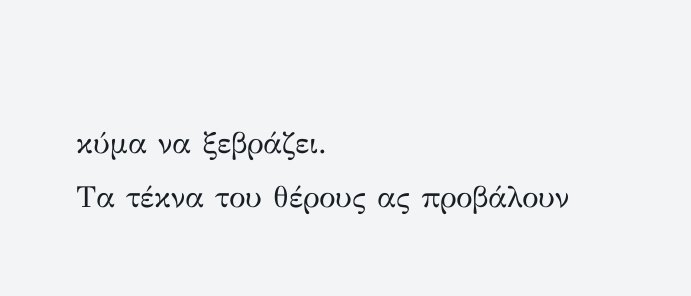κύμα να ξεβράζει.
Τα τέκνα του θέρους ας προβάλουν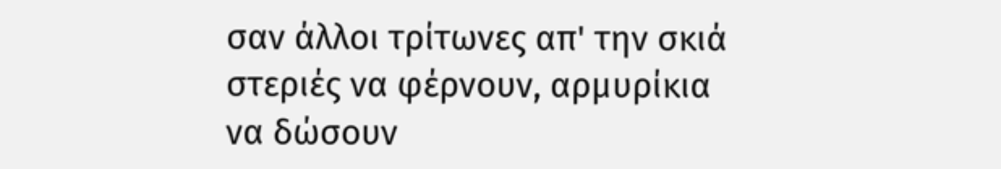σαν άλλοι τρίτωνες απ' την σκιά
στεριές να φέρνουν, αρμυρίκια
να δώσουν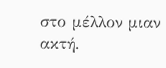στο μέλλον μιαν ακτή.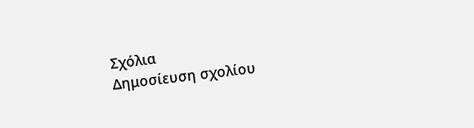Σχόλια
Δημοσίευση σχολίου